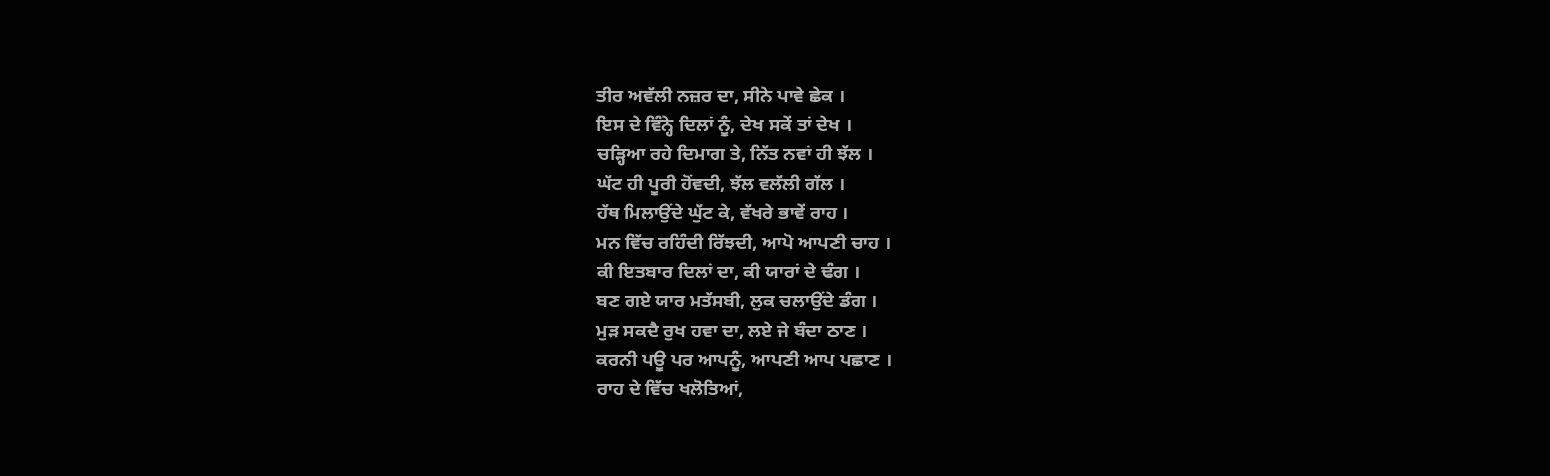ਤੀਰ ਅਵੱਲੀ ਨਜ਼ਰ ਦਾ, ਸੀਨੇ ਪਾਵੇ ਛੇਕ ।
ਇਸ ਦੇ ਵਿੰਨ੍ਹੇ ਦਿਲਾਂ ਨੂੰ, ਦੇਖ ਸਕੇਂ ਤਾਂ ਦੇਖ ।
ਚੜ੍ਹਿਆ ਰਹੇ ਦਿਮਾਗ ਤੇ, ਨਿੱਤ ਨਵਾਂ ਹੀ ਝੱਲ ।
ਘੱਟ ਹੀ ਪੂਰੀ ਹੋਂਵਦੀ, ਝੱਲ ਵਲੱਲੀ ਗੱਲ ।
ਹੱਥ ਮਿਲਾਉਂਦੇ ਘੁੱਟ ਕੇ, ਵੱਖਰੇ ਭਾਵੇਂ ਰਾਹ ।
ਮਨ ਵਿੱਚ ਰਹਿੰਦੀ ਰਿੱਝਦੀ, ਆਪੋ ਆਪਣੀ ਚਾਹ ।
ਕੀ ਇਤਬਾਰ ਦਿਲਾਂ ਦਾ, ਕੀ ਯਾਰਾਂ ਦੇ ਢੰਗ ।
ਬਣ ਗਏ ਯਾਰ ਮਤੱਸਬੀ, ਲੁਕ ਚਲਾਉਂਦੇ ਡੰਗ ।
ਮੁੜ ਸਕਦੈ ਰੁਖ ਹਵਾ ਦਾ, ਲਏ ਜੇ ਬੰਦਾ ਠਾਣ ।
ਕਰਨੀ ਪਊ ਪਰ ਆਪਨੂੰ, ਆਪਣੀ ਆਪ ਪਛਾਣ ।
ਰਾਹ ਦੇ ਵਿੱਚ ਖਲੋਤਿਆਂ,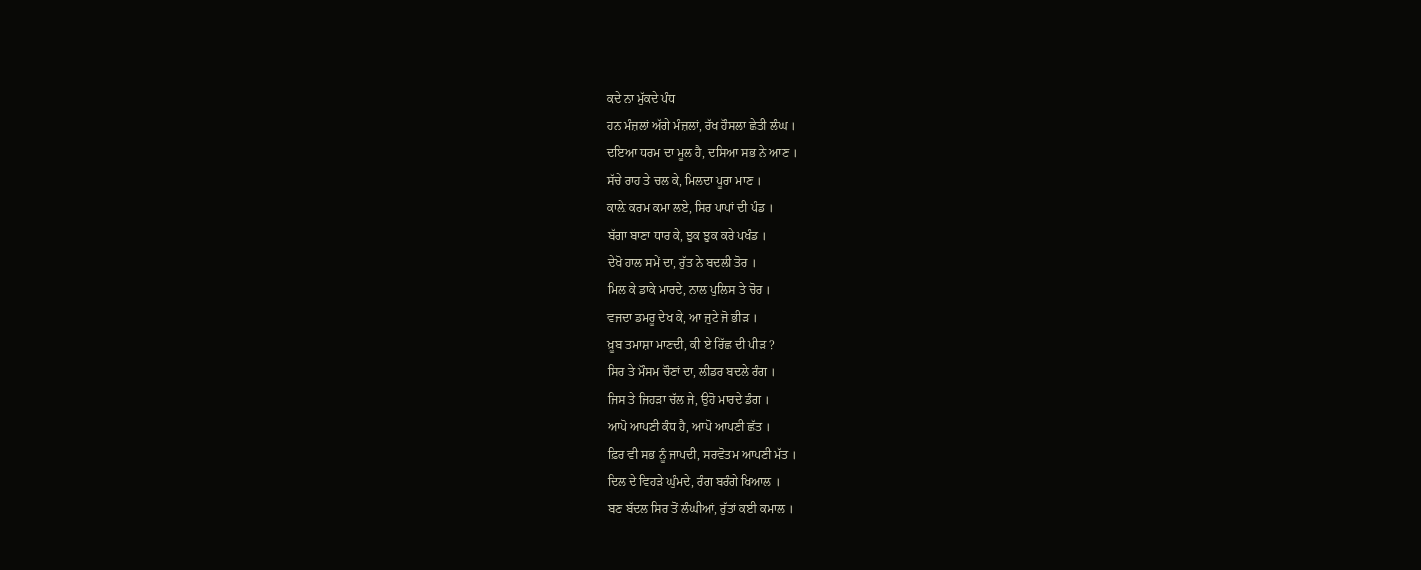ਕਦੇ ਨਾ ਮੁੱਕਦੇ ਪੰਧ
ਹਨ ਮੰਜ਼ਲਾਂ ਅੱਗੇ ਮੰਜ਼ਲਾਂ, ਰੱਖ ਹੌਸਲਾ ਛੇਤੀ ਲੰਘ ।
ਦਇਆ ਧਰਮ ਦਾ ਮੂਲ ਹੈ, ਦਸਿਆ ਸਭ ਨੇ ਆਣ ।
ਸੱਚੇ ਰਾਹ ਤੇ ਚਲ ਕੇ, ਮਿਲਦਾ ਪੂਰਾ ਮਾਣ ।
ਕਾਲ਼ੇ ਕਰਮ ਕਮਾ ਲਏ, ਸਿਰ ਪਾਪਾਂ ਦੀ ਪੰਡ ।
ਬੱਗਾ ਬਾਣਾ ਧਾਰ ਕੇ, ਝੁਕ ਝੁਕ ਕਰੇ ਪਖੰਡ ।
ਦੇਖੋ ਹਾਲ ਸਮੇਂ ਦਾ, ਰੁੱਤ ਨੇ ਬਦਲੀ ਤੋਰ ।
ਮਿਲ ਕੇ ਡਾਕੇ ਮਾਰਦੇ, ਨਾਲ ਪੁਲਿਸ ਤੇ ਚੋਰ ।
ਵਜਦਾ ਡਮਰੂ ਦੇਖ ਕੇ, ਆ ਜੁਟੇ ਜੋ ਭੀੜ ।
ਖ਼ੂਬ ਤਮਾਸ਼ਾ ਮਾਣਦੀ, ਕੀ ਏ ਰਿੱਛ ਦੀ ਪੀੜ ?
ਸਿਰ ਤੇ ਮੌਸਮ ਚੌਣਾਂ ਦਾ, ਲੀਡਰ ਬਦਲੇ ਰੰਗ ।
ਜਿਸ ਤੇ ਜਿਹੜਾ ਚੱਲ ਜੇ, ਉਹੋ ਮਾਰਦੇ ਡੰਗ ।
ਆਪੋ ਆਪਣੀ ਕੰਧ ਹੈ, ਆਪੋ ਆਪਣੀ ਛੱਤ ।
ਫ਼ਿਰ ਵੀ ਸਭ ਨੂੰ ਜਾਪਦੀ, ਸਰਵੋਤਮ ਆਪਣੀ ਮੱਤ ।
ਦਿਲ ਦੇ ਵਿਹੜੇ ਘੁੰਮਦੇ, ਰੰਗ ਬਰੰਗੇ ਖਿਆਲ ।
ਬਣ ਬੱਦਲ ਸਿਰ ਤੋਂ ਲੰਘੀਆਂ, ਰੁੱਤਾਂ ਕਈ ਕਮਾਲ ।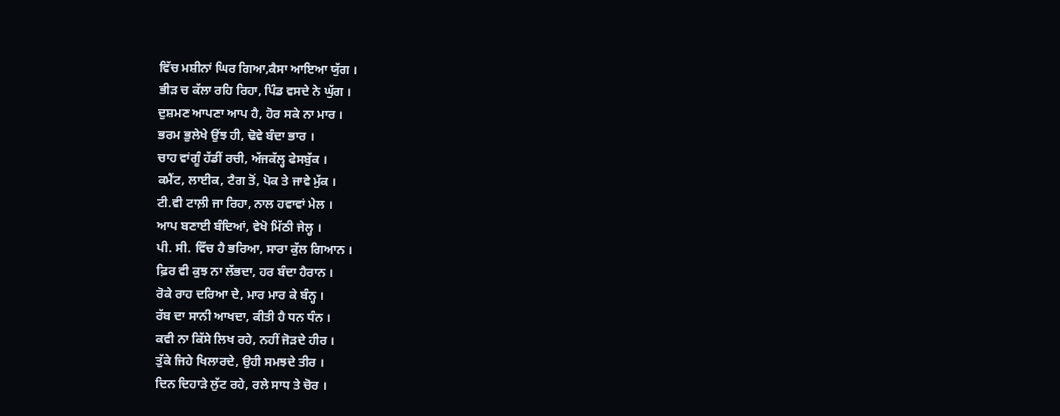ਵਿੱਚ ਮਸ਼ੀਨਾਂ ਘਿਰ ਗਿਆ,ਕੈਸਾ ਆਇਆ ਯੁੱਗ ।
ਭੀੜ ਚ ਕੱਲਾ ਰਹਿ ਰਿਹਾ, ਪਿੰਡ ਵਸਦੇ ਨੇ ਘੁੱਗ ।
ਦੁਸ਼ਮਣ ਆਪਣਾ ਆਪ ਹੈ, ਹੋਰ ਸਕੇ ਨਾ ਮਾਰ ।
ਭਰਮ ਭੁਲੇਖੇ ਉਂਝ ਹੀ, ਢੋਵੇ ਬੰਦਾ ਭਾਰ ।
ਚਾਹ ਵਾਂਗੂੰ ਹੱਡੀਂ ਰਚੀ, ਅੱਜਕੱਲ੍ਹ ਫੇਸਬੁੱਕ ।
ਕਮੈਂਟ, ਲਾਈਕ, ਟੈਗ ਤੋਂ, ਪੋਕ ਤੇ ਜਾਵੇ ਮੁੱਕ ।
ਟੀ.ਵੀ ਟਾਲ਼ੀ ਜਾ ਰਿਹਾ, ਨਾਲ ਹਵਾਵਾਂ ਮੇਲ ।
ਆਪ ਬਣਾਈ ਬੰਦਿਆਂ, ਵੇਖੋ ਮਿੱਠੀ ਜੇਲ੍ਹ ।
ਪੀ. ਸੀ. ਵਿੱਚ ਹੈ ਭਰਿਆ, ਸਾਰਾ ਕੁੱਲ ਗਿਆਨ ।
ਫ਼ਿਰ ਵੀ ਕੁਝ ਨਾ ਲੱਭਦਾ, ਹਰ ਬੰਦਾ ਹੈਰਾਨ ।
ਰੋਕੇ ਰਾਹ ਦਰਿਆ ਦੇ, ਮਾਰ ਮਾਰ ਕੇ ਬੰਨ੍ਹ ।
ਰੱਬ ਦਾ ਸਾਨੀ ਆਖਦਾ, ਕੀਤੀ ਹੈ ਧਨ ਧੰਨ ।
ਕਵੀ ਨਾ ਕਿੱਸੇ ਲਿਖ ਰਹੇ, ਨਹੀਂ ਜੋੜਦੇ ਹੀਰ ।
ਤੁੱਕੇ ਜਿਹੇ ਖਿਲਾਰਦੇ, ਉਹੀ ਸਮਝਦੇ ਤੀਰ ।
ਦਿਨ ਦਿਹਾੜੇ ਲੁੱਟ ਰਹੇ, ਰਲੇ ਸਾਧ ਤੇ ਚੋਰ ।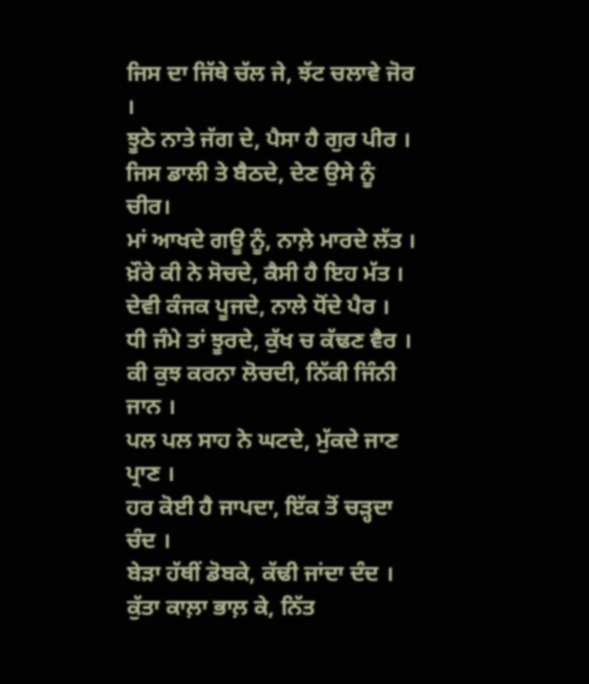ਜਿਸ ਦਾ ਜਿੱਥੇ ਚੱਲ ਜੇ, ਝੱਟ ਚਲਾਵੇ ਜੋਰ ।
ਝੂਠੇ ਨਾਤੇ ਜੱਗ ਦੇ, ਪੈਸਾ ਹੈ ਗੁਰ ਪੀਰ ।
ਜਿਸ ਡਾਲੀ ਤੇ ਬੈਠਦੇ, ਦੇਣ ਉਸੇ ਨੂੰ ਚੀਰ।
ਮਾਂ ਆਖਦੇ ਗਊ ਨੂੰ, ਨਾਲ਼ੇ ਮਾਰਦੇ ਲੱਤ ।
ਖ਼ੌਰੇ ਕੀ ਨੇ ਸੋਚਦੇ, ਕੈਸੀ ਹੈ ਇਹ ਮੱਤ ।
ਦੇਵੀ ਕੰਜਕ ਪੂਜਦੇ, ਨਾਲੇ ਧੋਂਦੇ ਪੈਰ ।
ਧੀ ਜੰਮੇ ਤਾਂ ਝੂਰਦੇ, ਕੁੱਖ ਚ ਕੱਢਣ ਵੈਰ ।
ਕੀ ਕੁਝ ਕਰਨਾ ਲੋਚਦੀ, ਨਿੱਕੀ ਜਿੰਨੀ ਜਾਨ ।
ਪਲ ਪਲ ਸਾਹ ਨੇ ਘਟਦੇ, ਮੁੱਕਦੇ ਜਾਣ ਪ੍ਰਾਣ ।
ਹਰ ਕੋਈ ਹੈ ਜਾਪਦਾ, ਇੱਕ ਤੋਂ ਚੜ੍ਹਦਾ ਚੰਦ ।
ਬੇੜਾ ਹੱਥੀਂ ਡੋਬਕੇ, ਕੱਢੀ ਜਾਂਦਾ ਦੰਦ ।
ਕੁੱਤਾ ਕਾਲ਼ਾ ਭਾਲ਼ ਕੇ, ਨਿੱਤ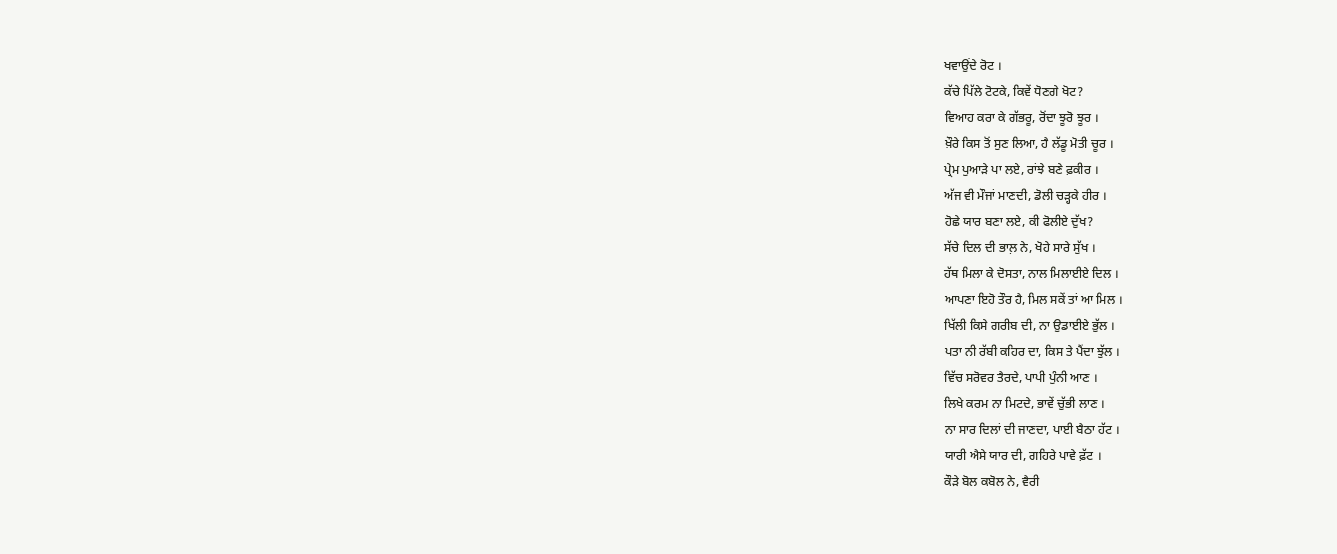ਖਵਾਉਂਦੇ ਰੋਟ ।
ਕੱਚੇ ਪਿੱਲੇ ਟੋਟਕੇ, ਕਿਵੇਂ ਧੋਣਗੇ ਖੋਟ?
ਵਿਆਹ ਕਰਾ ਕੇ ਗੱਭਰੂ, ਰੋਂਦਾ ਝੂਰੋ ਝੂਰ ।
ਖ਼ੌਰੇ ਕਿਸ ਤੋਂ ਸੁਣ ਲਿਆ, ਹੈ ਲੱਡੂ ਮੋਤੀ ਚੂਰ ।
ਪ੍ਰੇਮ ਪੁਆੜੇ ਪਾ ਲਏ, ਰਾਂਝੇ ਬਣੇ ਫ਼ਕੀਰ ।
ਅੱਜ ਵੀ ਮੌਜਾਂ ਮਾਣਦੀ, ਡੋਲੀ ਚੜ੍ਹਕੇ ਹੀਰ ।
ਹੋਛੇ ਯਾਰ ਬਣਾ ਲਏ, ਕੀ ਫੋਲੀਏ ਦੁੱਖ?
ਸੱਚੇ ਦਿਲ ਦੀ ਭਾਲ਼ ਨੇ, ਖੋਹੇ ਸਾਰੇ ਸੁੱਖ ।
ਹੱਥ ਮਿਲਾ ਕੇ ਦੋਸਤਾ, ਨਾਲ ਮਿਲਾਈਏ ਦਿਲ ।
ਆਪਣਾ ਇਹੋ ਤੌਰ ਹੈ, ਮਿਲ ਸਕੇਂ ਤਾਂ ਆ ਮਿਲ ।
ਖਿੱਲੀ ਕਿਸੇ ਗਰੀਬ ਦੀ, ਨਾ ਉਡਾਈਏ ਭੁੱਲ ।
ਪਤਾ ਨੀ ਰੱਬੀ ਕਹਿਰ ਦਾ, ਕਿਸ ਤੇ ਪੈਂਦਾ ਝੁੱਲ ।
ਵਿੱਚ ਸਰੋਵਰ ਤੈਰਦੇ, ਪਾਪੀ ਪੁੰਨੀ ਆਣ ।
ਲਿਖੇ ਕਰਮ ਨਾ ਮਿਟਦੇ, ਭਾਵੇਂ ਚੁੱਭੀ ਲਾਣ ।
ਨਾ ਸਾਰ ਦਿਲਾਂ ਦੀ ਜਾਣਦਾ, ਪਾਈ ਬੈਠਾ ਹੱਟ ।
ਯਾਰੀ ਐਸੇ ਯਾਰ ਦੀ, ਗਹਿਰੇ ਪਾਵੇ ਫ਼ੱਟ ।
ਕੌੜੇ ਬੋਲ ਕਬੋਲ ਨੇ, ਵੈਰੀ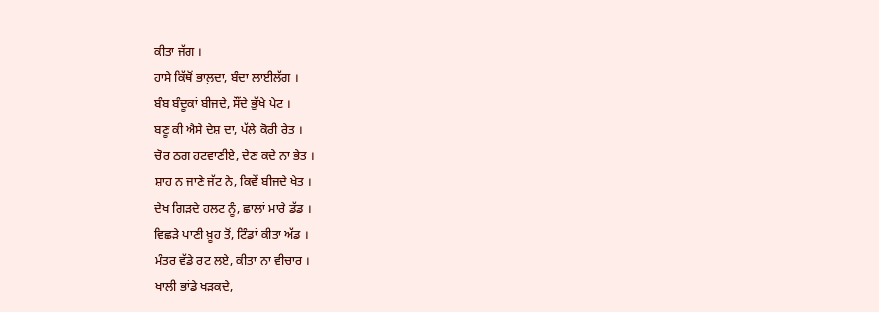ਕੀਤਾ ਜੱਗ ।
ਹਾਸੇ ਕਿੱਥੋਂ ਭਾਲ਼ਦਾ, ਬੰਦਾ ਲਾਈਲੱਗ ।
ਬੰਬ ਬੰਦੂਕਾਂ ਬੀਜਦੇ, ਸੌਂਦੇ ਭੁੱਖੇ ਪੇਟ ।
ਬਣੂ ਕੀ ਐਸੇ ਦੇਸ਼ ਦਾ, ਪੱਲੇ ਕੋਰੀ ਰੇਤ ।
ਚੋਰ ਠਗ ਹਟਵਾਣੀਏ, ਦੇਣ ਕਦੇ ਨਾ ਭੇਤ ।
ਸ਼ਾਹ ਨ ਜਾਣੇ ਜੱਟ ਨੇ, ਕਿਵੇਂ ਬੀਜਦੇ ਖੇਤ ।
ਦੇਖ ਗਿੜਦੇ ਹਲਟ ਨੂੰ, ਛਾਲਾਂ ਮਾਰੇ ਡੱਡ ।
ਵਿਛੜੇ ਪਾਣੀ ਖ਼ੂਹ ਤੋਂ, ਟਿੰਡਾਂ ਕੀਤਾ ਅੱਡ ।
ਮੰਤਰ ਵੱਡੇ ਰਟ ਲਏ, ਕੀਤਾ ਨਾ ਵੀਚਾਰ ।
ਖਾਲੀ ਭਾਂਡੇ ਖੜਕਦੇ,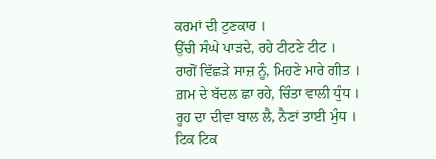ਕਰਮਾਂ ਦੀ ਟੁਣਕਾਰ ।
ਉੱਚੀ ਸੰਘੇ ਪਾੜਦੇ, ਰਹੇ ਟੀਟਣੇ ਟੀਟ ।
ਰਾਗੋਂ ਵਿੱਛੜੇ ਸਾਜ਼ ਨੂੰ, ਮਿਹਣੇ ਮਾਰੇ ਗੀਤ ।
ਗ਼ਮ ਦੇ ਬੱਦਲ ਛਾ ਰਹੇ, ਚਿੰਤਾ ਵਾਲੀ ਧੁੰਧ ।
ਰੂਹ ਦਾ ਦੀਵਾ ਬਾਲ ਲੈ, ਨੈਣਾਂ ਤਾਈ ਮੁੰਧ ।
ਟਿਕ ਟਿਕ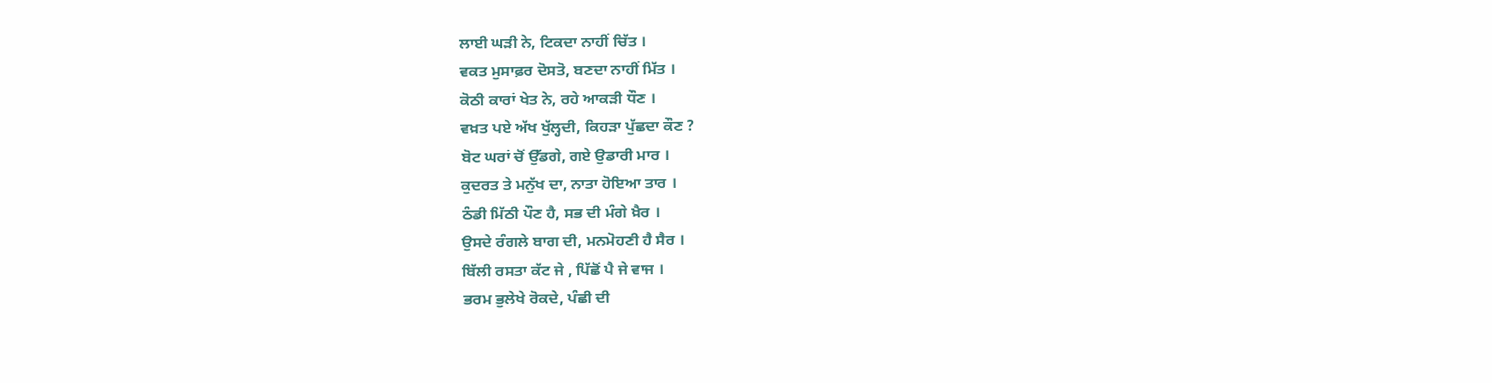ਲਾਈ ਘੜੀ ਨੇ, ਟਿਕਦਾ ਨਾਹੀਂ ਚਿੱਤ ।
ਵਕਤ ਮੁਸਾਫ਼ਰ ਦੋਸਤੋ, ਬਣਦਾ ਨਾਹੀਂ ਮਿੱਤ ।
ਕੋਠੀ ਕਾਰਾਂ ਖੇਤ ਨੇ, ਰਹੇ ਆਕੜੀ ਧੌਣ ।
ਵਖ਼ਤ ਪਏ ਅੱਖ ਖੁੱਲ੍ਹਦੀ, ਕਿਹੜਾ ਪੁੱਛਦਾ ਕੌਣ ?
ਬੋਟ ਘਰਾਂ ਚੋਂ ਉੱਡਗੇ, ਗਏ ਉਡਾਰੀ ਮਾਰ ।
ਕੁਦਰਤ ਤੇ ਮਨੁੱਖ ਦਾ, ਨਾਤਾ ਹੋਇਆ ਤਾਰ ।
ਠੰਡੀ ਮਿੱਠੀ ਪੌਣ ਹੈ, ਸਭ ਦੀ ਮੰਗੇ ਖ਼ੈਰ ।
ਉਸਦੇ ਰੰਗਲੇ ਬਾਗ ਦੀ, ਮਨਮੋਹਣੀ ਹੈ ਸੈਰ ।
ਬਿੱਲੀ ਰਸਤਾ ਕੱਟ ਜੇ , ਪਿੱਛੋਂ ਪੈ ਜੇ ਵਾਜ ।
ਭਰਮ ਭੁਲੇਖੇ ਰੋਕਦੇ, ਪੰਛੀ ਦੀ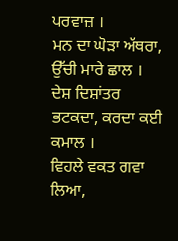ਪਰਵਾਜ਼ ।
ਮਨ ਦਾ ਘੋੜਾ ਅੱਥਰਾ, ਉੱਚੀ ਮਾਰੇ ਛਾਲ ।
ਦੇਸ਼ ਦਿਸ਼ਾਂਤਰ ਭਟਕਦਾ, ਕਰਦਾ ਕਈ ਕਮਾਲ ।
ਵਿਹਲੇ ਵਕਤ ਗਵਾ ਲਿਆ,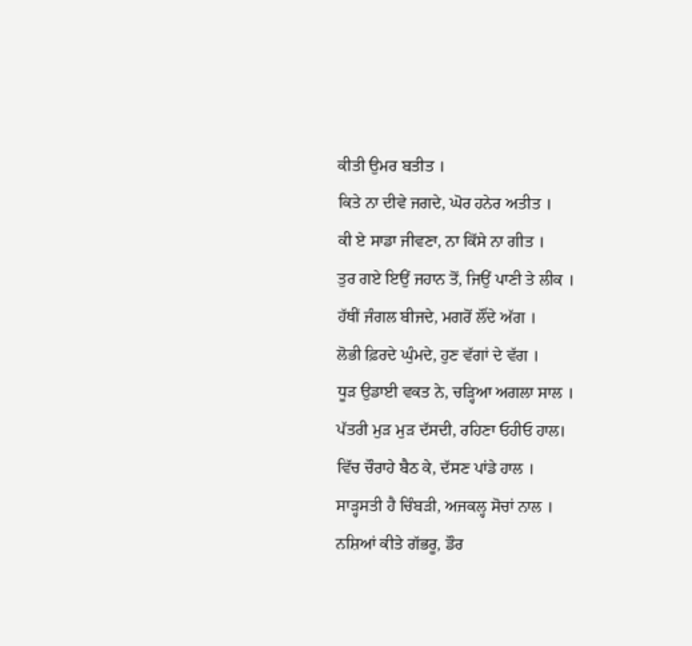ਕੀਤੀ ਉਮਰ ਬਤੀਤ ।
ਕਿਤੇ ਨਾ ਦੀਵੇ ਜਗਦੇ, ਘੋਰ ਹਨੇਰ ਅਤੀਤ ।
ਕੀ ਏ ਸਾਡਾ ਜੀਵਣਾ, ਨਾ ਕਿੱਸੇ ਨਾ ਗੀਤ ।
ਤੁਰ ਗਏ ਇਉਂ ਜਹਾਨ ਤੋਂ, ਜਿਉਂ ਪਾਣੀ ਤੇ ਲੀਕ ।
ਹੱਥੀਂ ਜੰਗਲ ਬੀਜਦੇ, ਮਗਰੋਂ ਲੌਂਦੇ ਅੱਗ ।
ਲੋਭੀ ਫ਼ਿਰਦੇ ਘੁੰਮਦੇ, ਹੁਣ ਵੱਗਾਂ ਦੇ ਵੱਗ ।
ਧੂੜ ਉਡਾਈ ਵਕਤ ਨੇ, ਚੜ੍ਹਿਆ ਅਗਲਾ ਸਾਲ ।
ਪੱਤਰੀ ਮੁੜ ਮੁੜ ਦੱਸਦੀ, ਰਹਿਣਾ ਓਹੀਓ ਹਾਲ।
ਵਿੱਚ ਚੌਰਾਹੇ ਬੈਠ ਕੇ, ਦੱਸਣ ਪਾਂਡੇ ਹਾਲ ।
ਸਾੜ੍ਹਸਤੀ ਹੈ ਚਿੰਬੜੀ, ਅਜਕਲ੍ਹ ਸੋਚਾਂ ਨਾਲ ।
ਨਸ਼ਿਆਂ ਕੀਤੇ ਗੱਭਰੂ, ਡੌਰ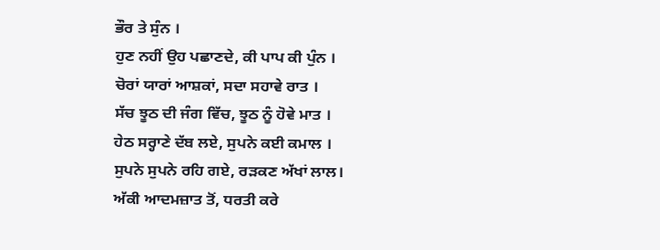ਭੌਰ ਤੇ ਸੁੰਨ ।
ਹੁਣ ਨਹੀਂ ਉਹ ਪਛਾਣਦੇ, ਕੀ ਪਾਪ ਕੀ ਪੁੰਨ ।
ਚੋਰਾਂ ਯਾਰਾਂ ਆਸ਼ਕਾਂ, ਸਦਾ ਸਹਾਵੇ ਰਾਤ ।
ਸੱਚ ਝੂਠ ਦੀ ਜੰਗ ਵਿੱਚ, ਝੂਠ ਨੂੰ ਹੋਵੇ ਮਾਤ ।
ਹੇਠ ਸਰ੍ਹਾਣੇ ਦੱਬ ਲਏ, ਸੁਪਨੇ ਕਈ ਕਮਾਲ ।
ਸੁਪਨੇ ਸੁਪਨੇ ਰਹਿ ਗਏ, ਰੜਕਣ ਅੱਖਾਂ ਲਾਲ।
ਅੱਕੀ ਆਦਮਜ਼ਾਤ ਤੋਂ, ਧਰਤੀ ਕਰੇ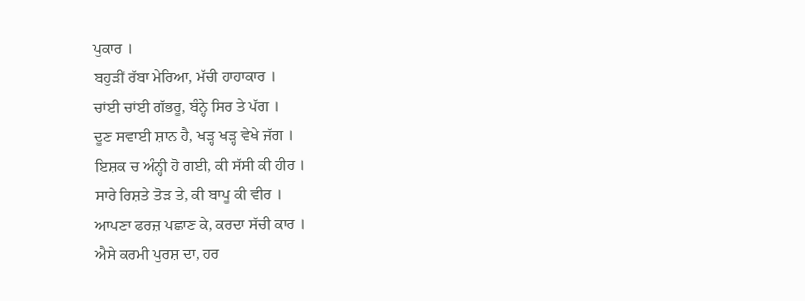ਪੁਕਾਰ ।
ਬਹੁੜੀਂ ਰੱਬਾ ਮੇਰਿਆ, ਮੱਚੀ ਹਾਹਾਕਾਰ ।
ਚਾਂਈ ਚਾਂਈ ਗੱਭਰੂ, ਬੰਨ੍ਹੇ ਸਿਰ ਤੇ ਪੱਗ ।
ਦੂਣ ਸਵਾਈ ਸ਼ਾਨ ਹੈ, ਖੜ੍ਹ ਖੜ੍ਹ ਵੇਖੇ ਜੱਗ ।
ਇਸ਼ਕ ਚ ਅੰਨ੍ਹੀ ਹੋ ਗਈ, ਕੀ ਸੱਸੀ ਕੀ ਹੀਰ ।
ਸਾਰੇ ਰਿਸ਼ਤੇ ਤੋੜ ਤੇ, ਕੀ ਬਾਪੂ ਕੀ ਵੀਰ ।
ਆਪਣਾ ਫਰਜ਼ ਪਛਾਣ ਕੇ, ਕਰਦਾ ਸੱਚੀ ਕਾਰ ।
ਐਸੇ ਕਰਮੀ ਪੁਰਸ਼ ਦਾ, ਹਰ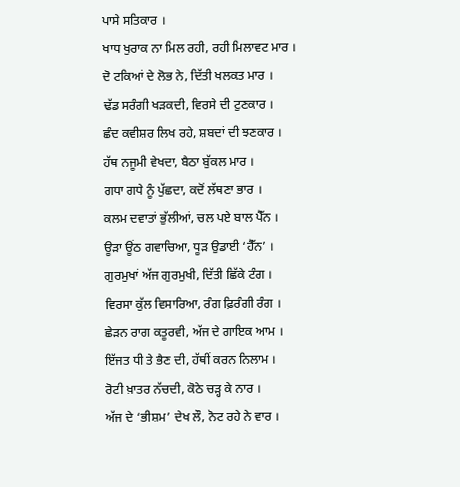ਪਾਸੇ ਸਤਿਕਾਰ ।
ਖਾਧ ਖੁਰਾਕ ਨਾ ਮਿਲ ਰਹੀ, ਰਹੀ ਮਿਲਾਵਟ ਮਾਰ ।
ਦੋ ਟਕਿਆਂ ਦੇ ਲੋਭ ਨੇ, ਦਿੱਤੀ ਖਲਕਤ ਮਾਰ ।
ਢੱਡ ਸਰੰਗੀ ਖੜਕਦੀ, ਵਿਰਸੇ ਦੀ ਟੁਣਕਾਰ ।
ਛੰਦ ਕਵੀਸ਼ਰ ਲਿਖ ਰਹੇ, ਸ਼ਬਦਾਂ ਦੀ ਝਣਕਾਰ ।
ਹੱਥ ਨਜੂਮੀ ਵੇਖਦਾ, ਬੈਠਾ ਬੁੱਕਲ ਮਾਰ ।
ਗਧਾ ਗਧੇ ਨੂੰ ਪੁੱਛਦਾ, ਕਦੋਂ ਲੱਥਣਾ ਭਾਰ ।
ਕਲਮ ਦਵਾਤਾਂ ਭੁੱਲੀਆਂ, ਚਲ ਪਏ ਬਾਲ ਪੈੱਨ ।
ਊੜਾ ਊਂਠ ਗਵਾਚਿਆ, ਧੂੜ ਉਡਾਈ ‘ਹੈੱਨ’ ।
ਗੁਰਮੁਖਾਂ ਅੱਜ ਗੁਰਮੁਖੀ, ਦਿੱਤੀ ਛਿੱਕੇ ਟੰਗ ।
ਵਿਰਸਾ ਕੁੱਲ ਵਿਸਾਰਿਆ, ਰੰਗ ਫ਼ਿਰੰਗੀ ਰੰਗ ।
ਛੇੜਨ ਰਾਗ ਕਤੂਰਵੀ, ਅੱਜ ਦੇ ਗਾਇਕ ਆਮ ।
ਇੱਜਤ ਧੀ ਤੇ ਭੈਣ ਦੀ, ਹੱਥੀਂ ਕਰਨ ਨਿਲਾਮ ।
ਰੋਟੀ ਖ਼ਾਤਰ ਨੱਚਦੀ, ਕੋਠੇ ਚੜ੍ਹ ਕੇ ਨਾਰ ।
ਅੱਜ ਦੇ ‘ਭੀਸ਼ਮ’ ਦੇਖ ਲੌ, ਨੋਟ ਰਹੇ ਨੇ ਵਾਰ ।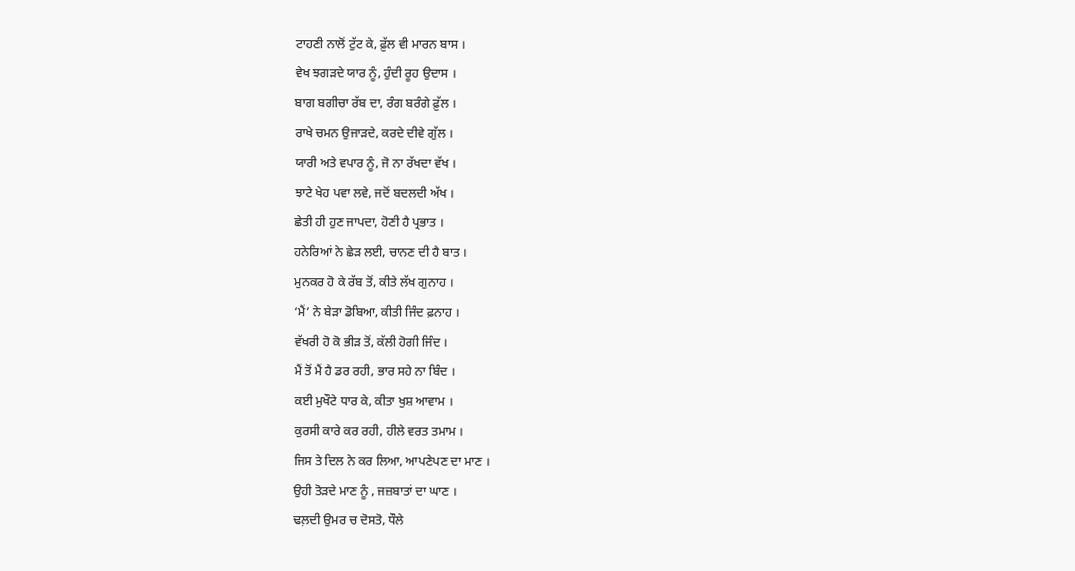ਟਾਹਣੀ ਨਾਲੋਂ ਟੁੱਟ ਕੇ, ਫ਼ੁੱਲ ਵੀ ਮਾਰਨ ਬਾਸ ।
ਵੇਖ ਝਗੜਦੇ ਯਾਰ ਨੂੰ, ਹੁੰਦੀ ਰੂਹ ਉਦਾਸ ।
ਬਾਗ ਬਗੀਚਾ ਰੱਬ ਦਾ, ਰੰਗ ਬਰੰਗੇ ਫ਼ੁੱਲ ।
ਰਾਖੇ ਚਮਨ ਉਜਾੜਦੇ, ਕਰਦੇ ਦੀਵੇ ਗੁੱਲ ।
ਯਾਰੀ ਅਤੇ ਵਪਾਰ ਨੂੰ, ਜੋ ਨਾ ਰੱਖਦਾ ਵੱਖ ।
ਝਾਟੇ ਖੇਹ ਪਵਾ ਲਵੇ, ਜਦੋਂ ਬਦਲਦੀ ਅੱਖ ।
ਛੇਤੀ ਹੀ ਹੁਣ ਜਾਪਦਾ, ਹੋਣੀ ਹੈ ਪ੍ਰਭਾਤ ।
ਹਨੇਰਿਆਂ ਨੇ ਛੇੜ ਲਈ, ਚਾਨਣ ਦੀ ਹੈ ਬਾਤ ।
ਮੁਨਕਰ ਹੋ ਕੇ ਰੱਬ ਤੋਂ, ਕੀਤੇ ਲੱਖ ਗੁਨਾਹ ।
‘ਮੈਂ’ ਨੇ ਬੇੜਾ ਡੋਬਿਆ, ਕੀਤੀ ਜਿੰਦ ਫ਼ਨਾਹ ।
ਵੱਖਰੀ ਹੋ ਕੋ ਭੀੜ ਤੋਂ, ਕੱਲੀ ਹੋਗੀ ਜਿੰਦ ।
ਮੈਂ ਤੋਂ ਮੈਂ ਹੈ ਡਰ ਰਹੀ, ਭਾਰ ਸਹੇ ਨਾ ਬਿੰਦ ।
ਕਈ ਮੁਖੌਟੇ ਧਾਰ ਕੇ, ਕੀਤਾ ਖੁਸ਼ ਆਵਾਮ ।
ਕੁਰਸੀ ਕਾਰੇ ਕਰ ਰਹੀ, ਹੀਲੇ ਵਰਤ ਤਮਾਮ ।
ਜਿਸ ਤੇ ਦਿਲ ਨੇ ਕਰ ਲਿਆ, ਆਪਣੇਪਣ ਦਾ ਮਾਣ ।
ਉਹੀ ਤੋੜਦੇ ਮਾਣ ਨੂੰ , ਜਜ਼ਬਾਤਾਂ ਦਾ ਘਾਣ ।
ਢਲ਼ਦੀ ਉਮਰ ਚ ਦੋਸਤੋ, ਧੌਲੇ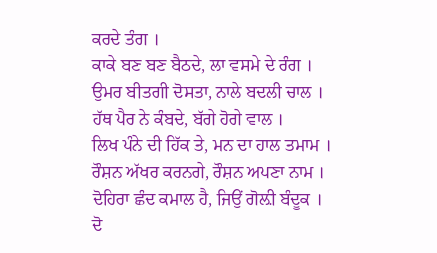ਕਰਦੇ ਤੰਗ ।
ਕਾਕੇ ਬਣ ਬਣ ਬੈਠਦੇ, ਲਾ ਵਸਮੇ ਦੇ ਰੰਗ ।
ਉਮਰ ਬੀਤਗੀ ਦੋਸਤਾ, ਨਾਲੇ ਬਦਲੀ ਚਾਲ ।
ਹੱਥ ਪੈਰ ਨੇ ਕੰਬਦੇ, ਬੱਗੇ ਹੋਗੇ ਵਾਲ ।
ਲਿਖ ਪੰਨੇ ਦੀ ਹਿੱਕ ਤੇ, ਮਨ ਦਾ ਹਾਲ ਤਮਾਮ ।
ਰੌਸ਼ਨ ਅੱਖਰ ਕਰਨਗੇ, ਰੌਸ਼ਨ ਅਪਣਾ ਨਾਮ ।
ਦੋਹਿਰਾ ਛੰਦ ਕਮਾਲ ਹੈ, ਜਿਉਂ ਗੋਲ਼ੀ ਬੰਦੂਕ ।
ਦੋ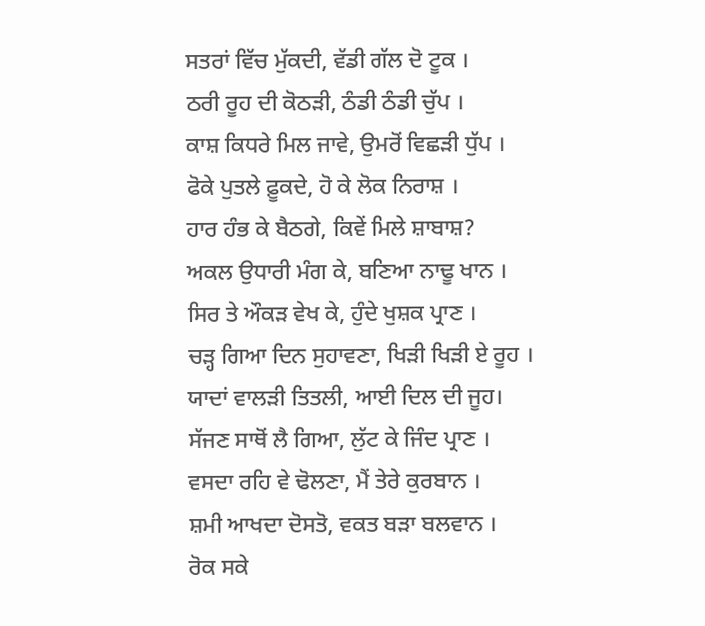ਸਤਰਾਂ ਵਿੱਚ ਮੁੱਕਦੀ, ਵੱਡੀ ਗੱਲ ਦੋ ਟੂਕ ।
ਠਰੀ ਰੂਹ ਦੀ ਕੋਠੜੀ, ਠੰਡੀ ਠੰਡੀ ਚੁੱਪ ।
ਕਾਸ਼ ਕਿਧਰੇ ਮਿਲ ਜਾਵੇ, ਉਮਰੋਂ ਵਿਛੜੀ ਧੁੱਪ ।
ਫੋਕੇ ਪੁਤਲੇ ਫ਼ੂਕਦੇ, ਹੋ ਕੇ ਲੋਕ ਨਿਰਾਸ਼ ।
ਹਾਰ ਹੰਭ ਕੇ ਬੈਠਗੇ, ਕਿਵੇਂ ਮਿਲੇ ਸ਼ਾਬਾਸ਼?
ਅਕਲ ਉਧਾਰੀ ਮੰਗ ਕੇ, ਬਣਿਆ ਨਾਢੂ ਖਾਨ ।
ਸਿਰ ਤੇ ਔਕੜ ਵੇਖ ਕੇ, ਹੁੰਦੇ ਖੁਸ਼ਕ ਪ੍ਰਾਣ ।
ਚੜ੍ਹ ਗਿਆ ਦਿਨ ਸੁਹਾਵਣਾ, ਖਿੜੀ ਖਿੜੀ ਏ ਰੂਹ ।
ਯਾਦਾਂ ਵਾਲੜੀ ਤਿਤਲੀ, ਆਈ ਦਿਲ ਦੀ ਜੂਹ।
ਸੱਜਣ ਸਾਥੋਂ ਲੈ ਗਿਆ, ਲੁੱਟ ਕੇ ਜਿੰਦ ਪ੍ਰਾਣ ।
ਵਸਦਾ ਰਹਿ ਵੇ ਢੋਲਣਾ, ਮੈਂ ਤੇਰੇ ਕੁਰਬਾਨ ।
ਸ਼ਮੀ ਆਖਦਾ ਦੋਸਤੋ, ਵਕਤ ਬੜਾ ਬਲਵਾਨ ।
ਰੋਕ ਸਕੇ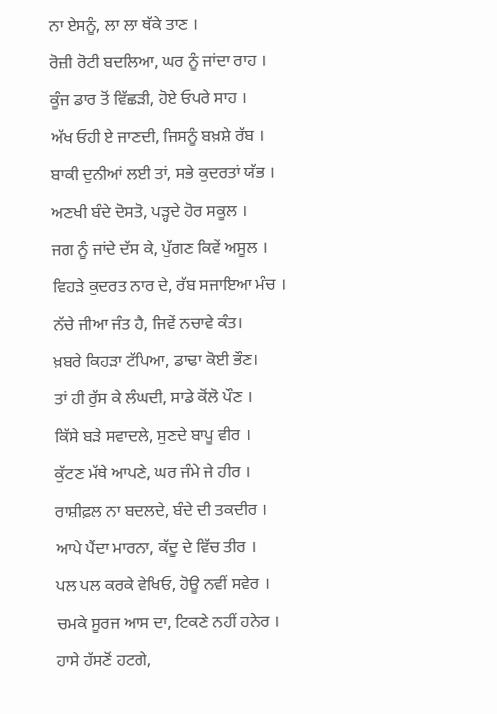ਨਾ ਏਸਨੂੰ, ਲਾ ਲਾ ਥੱਕੇ ਤਾਣ ।
ਰੋਜ਼ੀ ਰੋਟੀ ਬਦਲਿਆ, ਘਰ ਨੂੰ ਜਾਂਦਾ ਰਾਹ ।
ਕੂੰਜ ਡਾਰ ਤੋਂ ਵਿੱਛੜੀ, ਹੋਏ ਓਪਰੇ ਸਾਹ ।
ਅੱਖ ਓਹੀ ਏ ਜਾਣਦੀ, ਜਿਸਨੂੰ ਬਖ਼ਸ਼ੇ ਰੱਬ ।
ਬਾਕੀ ਦੁਨੀਆਂ ਲਈ ਤਾਂ, ਸਭੇ ਕੁਦਰਤਾਂ ਯੱਭ ।
ਅਣਖੀ ਬੰਦੇ ਦੋਸਤੋ, ਪੜ੍ਹਦੇ ਹੋਰ ਸਕੂਲ ।
ਜਗ ਨੂੰ ਜਾਂਦੇ ਦੱਸ ਕੇ, ਪੁੱਗਣ ਕਿਵੇਂ ਅਸੂਲ ।
ਵਿਹੜੇ ਕੁਦਰਤ ਨਾਰ ਦੇ, ਰੱਬ ਸਜਾਇਆ ਮੰਚ ।
ਨੱਚੇ ਜੀਆ ਜੰਤ ਹੈ, ਜਿਵੇਂ ਨਚਾਵੇ ਕੰਤ।
ਖ਼ਬਰੇ ਕਿਹੜਾ ਟੱਪਿਆ, ਡਾਢਾ ਕੋਈ ਭੌਣ।
ਤਾਂ ਹੀ ਰੁੱਸ ਕੇ ਲੰਘਦੀ, ਸਾਡੇ ਕੋਂਲੋ ਪੌਣ ।
ਕਿੱਸੇ ਬੜੇ ਸਵਾਦਲੇ, ਸੁਣਦੇ ਬਾਪੂ ਵੀਰ ।
ਕੁੱਟਣ ਮੱਥੇ ਆਪਣੇ, ਘਰ ਜੰਮੇ ਜੇ ਹੀਰ ।
ਰਾਸ਼ੀਫ਼ਲ ਨਾ ਬਦਲਦੇ, ਬੰਦੇ ਦੀ ਤਕਦੀਰ ।
ਆਪੇ ਪੈਂਦਾ ਮਾਰਨਾ, ਕੱਦੂ ਦੇ ਵਿੱਚ ਤੀਰ ।
ਪਲ ਪਲ ਕਰਕੇ ਵੇਖਿਓ, ਹੋਊ ਨਵੀਂ ਸਵੇਰ ।
ਚਮਕੇ ਸੂਰਜ ਆਸ ਦਾ, ਟਿਕਣੇ ਨਹੀਂ ਹਨੇਰ ।
ਹਾਸੇ ਹੱਸਣੋਂ ਹਟਗੇ,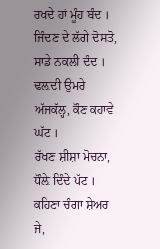ਰਖਦੇ ਹਾਂ ਮੂੰਹ ਬੰਦ ।
ਜਿੰਦਣ ਦੇ ਲੱਗੇ ਦੋਸਤੋ, ਸਾਡੇ ਨਕਲੀ ਦੰਦ ।
ਢਲ਼ਦੀ ਉਮਰੇ ਅੱਜਕੱਲ੍ਹ, ਕੌਣ ਕਹਾਵੇ ਘੱਟ ।
ਰੱਖਣ ਸ਼ੀਸ਼ਾ ਮੋਚਨਾ, ਧੌਲ਼ੇ ਦਿੰਦੇ ਪੱਟ ।
ਕਹਿਣਾ ਚੰਗਾ ਸ਼ੇਅਰ ਜੇ,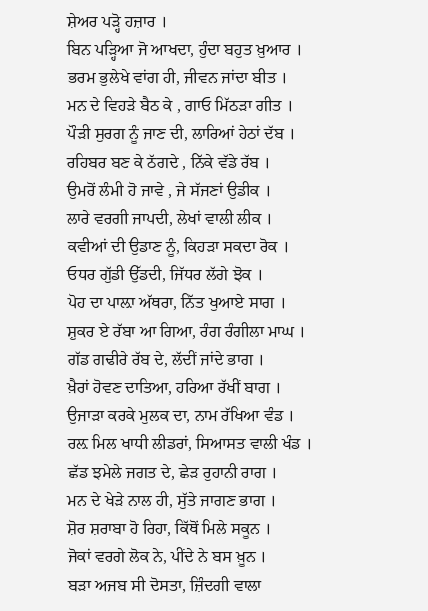ਸ਼ੇਅਰ ਪੜ੍ਹੋ ਹਜ਼ਾਰ ।
ਬਿਨ ਪੜ੍ਹਿਆ ਜੋ ਆਖਦਾ, ਹੁੰਦਾ ਬਹੁਤ ਖ਼ੁਆਰ ।
ਭਰਮ ਭੁਲੇਖੇ ਵਾਂਗ ਹੀ, ਜੀਵਨ ਜਾਂਦਾ ਬੀਤ ।
ਮਨ ਦੇ ਵਿਹੜੇ ਬੈਠ ਕੇ , ਗਾਓ ਮਿੱਠੜਾ ਗੀਤ ।
ਪੌੜੀ ਸੁਰਗ ਨੂੰ ਜਾਣ ਦੀ, ਲਾਰਿਆਂ ਹੇਠਾਂ ਦੱਬ ।
ਰਹਿਬਰ ਬਣ ਕੇ ਠੱਗਦੇ , ਨਿੱਕੇ ਵੱਡੇ ਰੱਬ ।
ਉਮਰੋਂ ਲੰਮੀ ਹੋ ਜਾਵੇ , ਜੇ ਸੱਜਣਾਂ ਉਡੀਕ ।
ਲਾਰੇ ਵਰਗੀ ਜਾਪਦੀ, ਲੇਖਾਂ ਵਾਲੀ ਲੀਕ ।
ਕਵੀਆਂ ਦੀ ਉਡਾਣ ਨੂੰ, ਕਿਹੜਾ ਸਕਦਾ ਰੋਕ ।
ਓਧਰ ਗੁੱਡੀ ਉੱਡਦੀ, ਜਿੱਧਰ ਲੱਗੇ ਝੋਕ ।
ਪੋਹ ਦਾ ਪਾਲ਼ਾ ਅੱਥਰਾ, ਨਿੱਤ ਖੁਆਏ ਸਾਗ ।
ਸ਼ੁਕਰ ਏ ਰੱਬਾ ਆ ਗਿਆ, ਰੰਗ ਰੰਗੀਲਾ ਮਾਘ ।
ਗੱਡ ਗਢੀਰੇ ਰੱਬ ਦੇ, ਲੱਦੀਂ ਜਾਂਦੇ ਭਾਗ ।
ਖ਼ੈਰਾਂ ਹੋਵਣ ਦਾਤਿਆ, ਹਰਿਆ ਰੱਖੀਂ ਬਾਗ ।
ਉਜਾੜਾ ਕਰਕੇ ਮੁਲਕ ਦਾ, ਨਾਮ ਰੱਖਿਆ ਵੰਡ ।
ਰਲ਼ ਮਿਲ ਖਾਧੀ ਲੀਡਰਾਂ, ਸਿਆਸਤ ਵਾਲੀ ਖੰਡ ।
ਛੱਡ ਝਮੇਲੇ ਜਗਤ ਦੇ, ਛੇੜ ਰੁਹਾਨੀ ਰਾਗ ।
ਮਨ ਦੇ ਖੇੜੇ ਨਾਲ ਹੀ, ਸੁੱਤੇ ਜਾਗਣ ਭਾਗ ।
ਸ਼ੋਰ ਸ਼ਰਾਬਾ ਹੋ ਰਿਹਾ, ਕਿੱਥੋਂ ਮਿਲੇ ਸਕੂਨ ।
ਜੋਕਾਂ ਵਰਗੇ ਲੋਕ ਨੇ, ਪੀਂਦੇ ਨੇ ਬਸ ਖ਼ੂਨ ।
ਬੜਾ ਅਜਬ ਸੀ ਦੋਸਤਾ, ਜ਼ਿੰਦਗੀ ਵਾਲਾ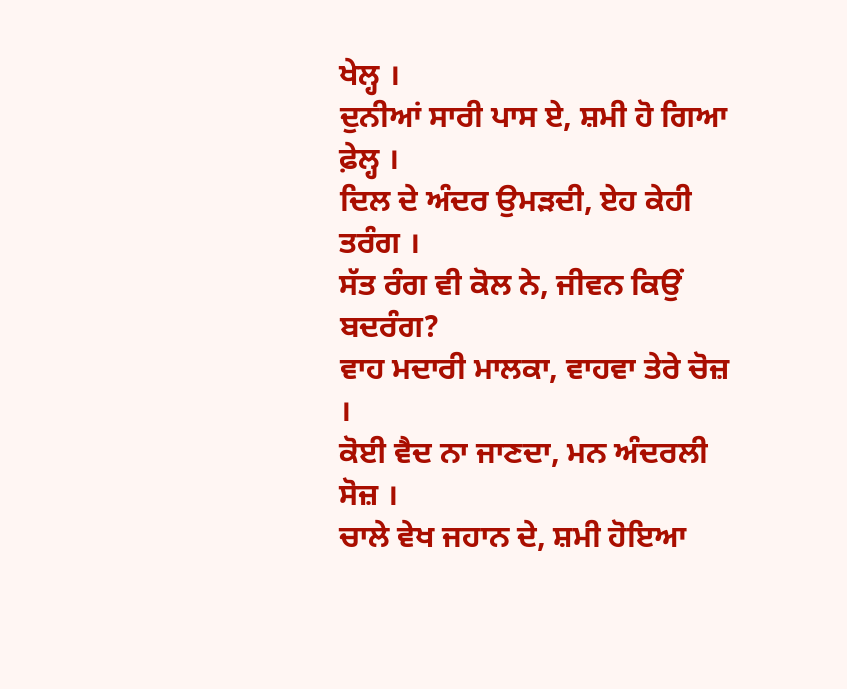ਖੇਲ੍ਹ ।
ਦੁਨੀਆਂ ਸਾਰੀ ਪਾਸ ਏ, ਸ਼ਮੀ ਹੋ ਗਿਆ ਫ਼ੇਲ੍ਹ ।
ਦਿਲ ਦੇ ਅੰਦਰ ਉਮੜਦੀ, ਏਹ ਕੇਹੀ ਤਰੰਗ ।
ਸੱਤ ਰੰਗ ਵੀ ਕੋਲ ਨੇ, ਜੀਵਨ ਕਿਉਂ ਬਦਰੰਗ?
ਵਾਹ ਮਦਾਰੀ ਮਾਲਕਾ, ਵਾਹਵਾ ਤੇਰੇ ਚੋਜ਼ ।
ਕੋਈ ਵੈਦ ਨਾ ਜਾਣਦਾ, ਮਨ ਅੰਦਰਲੀ ਸੋਜ਼ ।
ਚਾਲੇ ਵੇਖ ਜਹਾਨ ਦੇ, ਸ਼ਮੀ ਹੋਇਆ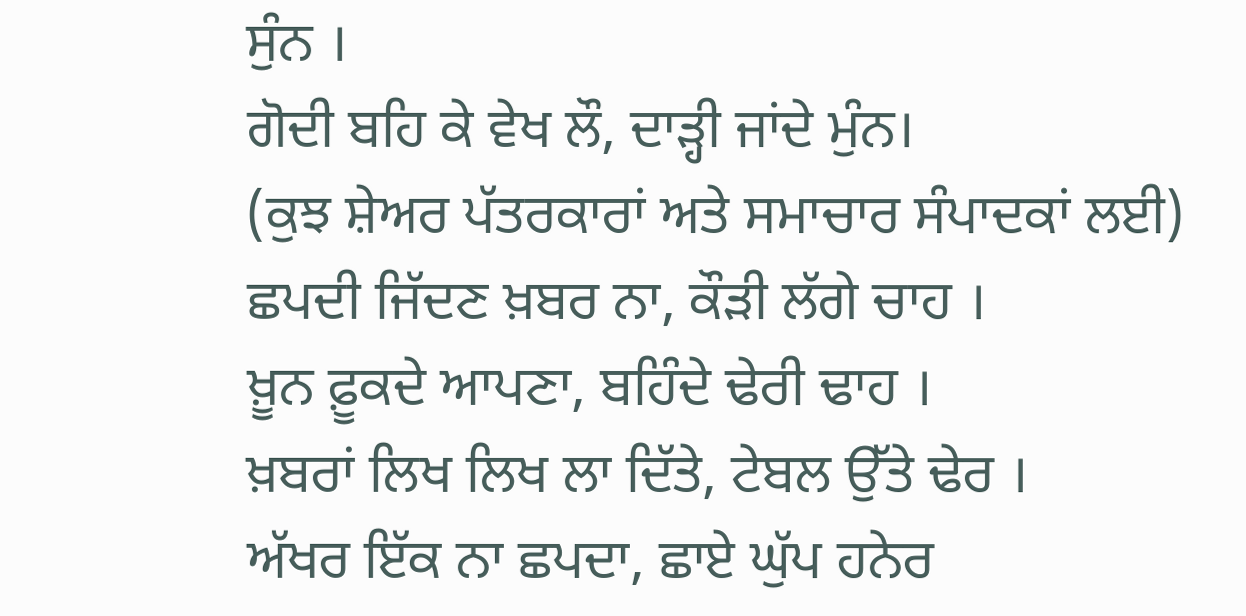ਸੁੰਨ ।
ਗੋਦੀ ਬਹਿ ਕੇ ਵੇਖ ਲੌ, ਦਾੜ੍ਹੀ ਜਾਂਦੇ ਮੁੰਨ।
(ਕੁਝ ਸ਼ੇਅਰ ਪੱਤਰਕਾਰਾਂ ਅਤੇ ਸਮਾਚਾਰ ਸੰਪਾਦਕਾਂ ਲਈ)
ਛਪਦੀ ਜਿੱਦਣ ਖ਼ਬਰ ਨਾ, ਕੌੜੀ ਲੱਗੇ ਚਾਹ ।
ਖ਼ੂਨ ਫ਼ੂਕਦੇ ਆਪਣਾ, ਬਹਿੰਦੇ ਢੇਰੀ ਢਾਹ ।
ਖ਼ਬਰਾਂ ਲਿਖ ਲਿਖ ਲਾ ਦਿੱਤੇ, ਟੇਬਲ ਉੱਤੇ ਢੇਰ ।
ਅੱਖਰ ਇੱਕ ਨਾ ਛਪਦਾ, ਛਾਏ ਘੁੱਪ ਹਨੇਰ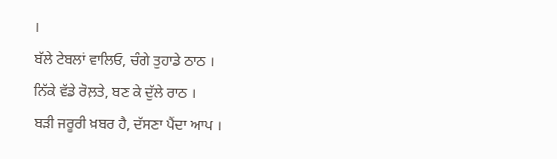।
ਬੱਲੇ ਟੇਬਲਾਂ ਵਾਲਿਓ, ਚੰਗੇ ਤੁਹਾਡੇ ਠਾਠ ।
ਨਿੱਕੇ ਵੱਡੇ ਰੋਲ਼ਤੇ, ਬਣ ਕੇ ਦੁੱਲੇ ਰਾਠ ।
ਬੜੀ ਜਰੂਰੀ ਖ਼ਬਰ ਹੈ, ਦੱਸਣਾ ਪੈਂਦਾ ਆਪ ।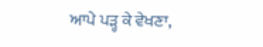ਆਪੇ ਪੜ੍ਹ ਕੇ ਵੇਖਣਾ,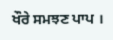ਖੌਰੇ ਸਮਝਣ ਪਾਪ ।